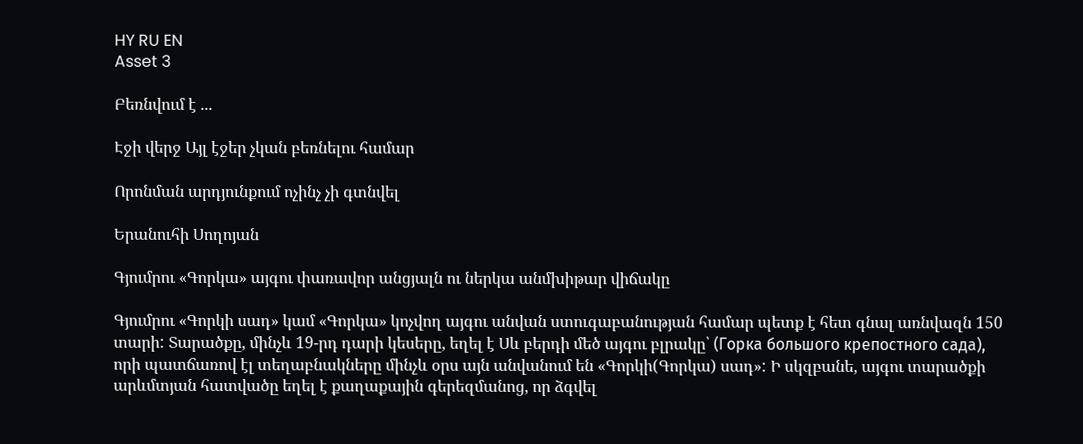HY RU EN
Asset 3

Բեռնվում է ...

Էջի վերջ Այլ էջեր չկան բեռնելու համար

Որոնման արդյունքում ոչինչ չի գտնվել

Երանուհի Սողոյան

Գյումրու «Գորկա» այգու փառավոր անցյալն ու ներկա անմխիթար վիճակը

Գյումրու «Գորկի սադ» կամ «Գորկա» կոչվող այգու անվան ստուգաբանության համար պետք է հետ գնալ առնվազն 150 տարի: Տարածքը, մինչև 19-րդ դարի կեսերը, եղել է Սև բերդի մեծ այգու բլրակը՝ (Горка большого крепостного сада), որի պատճառով էլ տեղաբնակները մինչև օրս այն անվանում են «Գորկի(Գորկա) սադ»: Ի սկզբանե, այգու տարածքի արևմտյան հատվածը եղել է քաղաքային գերեզմանոց, որ ձգվել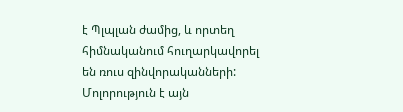է Պլպլան ժամից, և որտեղ հիմնականում հուղարկավորել են ռուս զինվորականների: Մոլորություն է այն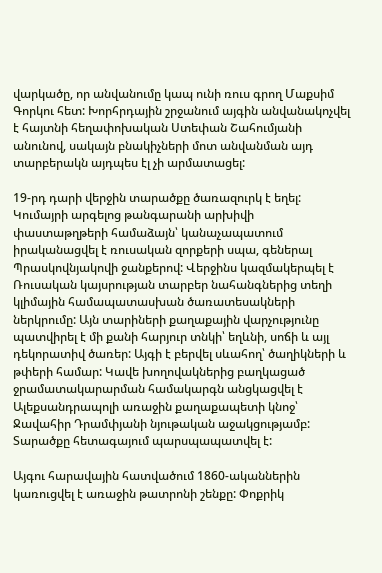վարկածը, որ անվանումը կապ ունի ռուս գրող Մաքսիմ Գորկու հետ: Խորհրդային շրջանում այգին անվանակոչվել է հայտնի հեղափոխական Ստեփան Շահումյանի անունով, սակայն բնակիչների մոտ անվանման այդ տարբերակն այդպես էլ չի արմատացել:

19-րդ դարի վերջին տարածքը ծառազուրկ է եղել: Կումայրի արգելոց թանգարանի արխիվի փաստաթղթերի համաձայն՝ կանաչապատում իրականացվել է ռուսական զորքերի սպա, գեներալ Պրասկովնյակովի ջանքերով: Վերջինս կազմակերպել է Ռուսական կայսրության տարբեր նահանգներից տեղի կլիմային համապատասխան ծառատեսակների ներկրումը: Այն տարիների քաղաքային վարչությունը պատվիրել է մի քանի հարյուր տնկի՝ եղևնի, սոճի և այլ դեկորատիվ ծառեր: Այգի է բերվել սևահող՝ ծաղիկների և թփերի համար: Կավե խողովակներից բաղկացած ջրամատակարարման համակարգն անցկացվել է Ալեքսանդրապոլի առաջին քաղաքապետի կնոջ՝ Ջավահիր Դրամփյանի նյութական աջակցությամբ: Տարածքը հետագայում պարսպապատվել է:

Այգու հարավային հատվածում 1860-ականներին կառուցվել է առաջին թատրոնի շենքը: Փոքրիկ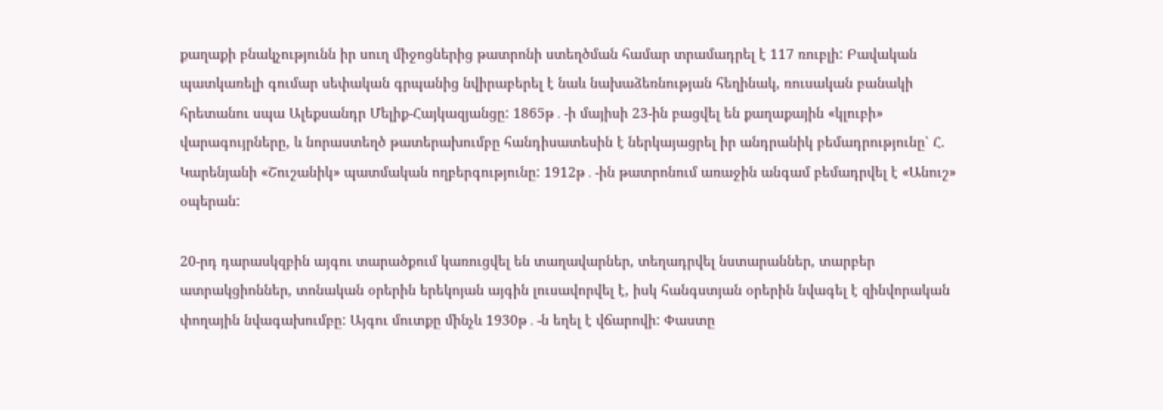քաղաքի բնակչությունն իր սուղ միջոցներից թատրոնի ստեղծման համար տրամադրել է 117 ռուբլի: Բավական պատկառելի գումար սեփական գրպանից նվիրաբերել է նաև նախաձեռնության հեղինակ, ռուսական բանակի հրետանու սպա Ալեքսանդր Մելիք-Հայկազյանցը: 1865թ․-ի մայիսի 23-ին բացվել են քաղաքային «կլուբի» վարագույրները, և նորաստեղծ թատերախումբը հանդիսատեսին է ներկայացրել իր անդրանիկ բեմադրությունը՝ Հ. Կարենյանի «Շուշանիկ» պատմական ողբերգությունը: 1912թ․-ին թատրոնում առաջին անգամ բեմադրվել է «Անուշ» օպերան:

20-րդ դարասկզբին այգու տարածքում կառուցվել են տաղավարներ, տեղադրվել նստարաններ, տարբեր ատրակցիոններ, տոնական օրերին երեկոյան այգին լուսավորվել է, իսկ հանգստյան օրերին նվագել է զինվորական փողային նվագախումբը: Այգու մուտքը մինչև 1930թ․-ն եղել է վճարովի: Փաստը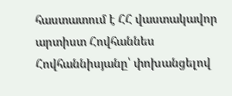հաստատում է ՀՀ վաստակավոր արտիստ Հովհաննես Հովհաննիսյանը՝ փոխանցելով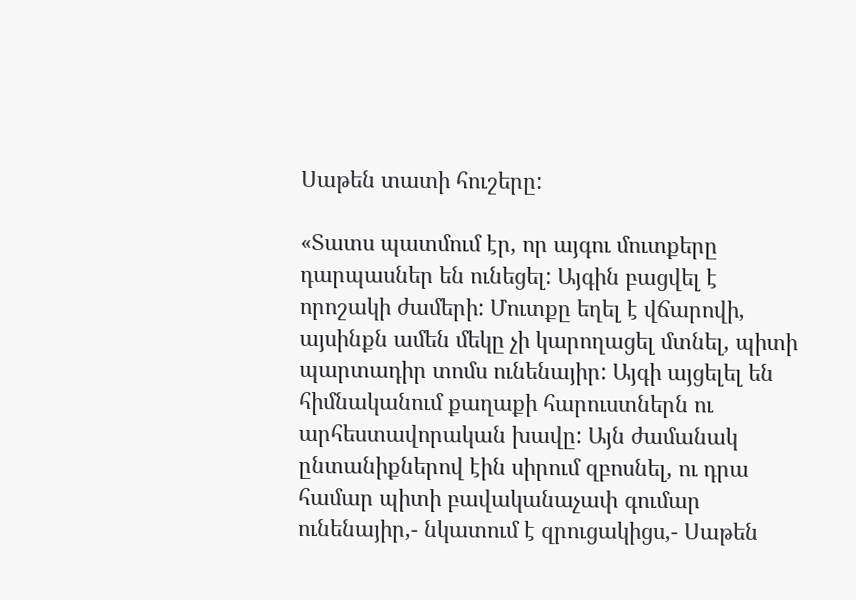Սաթեն տատի հուշերը:

«Տատս պատմում էր, որ այգու մուտքերը դարպասներ են ունեցել: Այգին բացվել է որոշակի ժամերի: Մուտքը եղել է վճարովի, այսինքն ամեն մեկը չի կարողացել մտնել, պիտի պարտադիր տոմս ունենայիր: Այգի այցելել են հիմնականում քաղաքի հարուստներն ու արհեստավորական խավը: Այն ժամանակ ընտանիքներով էին սիրում զբոսնել, ու դրա համար պիտի բավականաչափ գումար ունենայիր,- նկատում է զրուցակիցս,- Սաթեն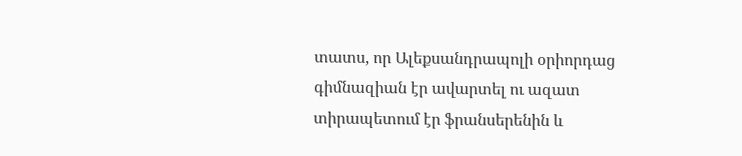տատս, որ Ալեքսանդրապոլի օրիորդաց գիմնազիան էր ավարտել ու ազատ տիրապետում էր ֆրանսերենին և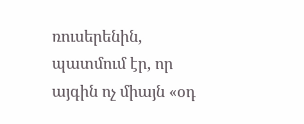ռուսերենին, պատմում էր, որ այգին ոչ միայն «օդ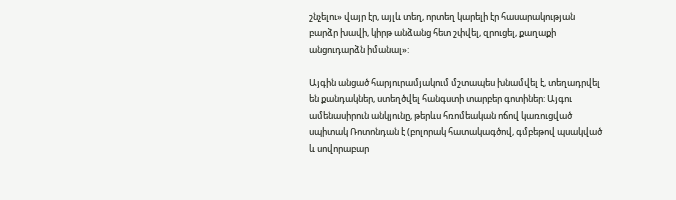շնչելու» վայր էր, այլև տեղ, որտեղ կարելի էր հասարակության բարձր խավի, կիրթ անձանց հետ շփվել, զրուցել, քաղաքի անցուդարձն իմանալ»:

Այգին անցած հարյուրամյակում մշտապես խնամվել է, տեղադրվել են քանդակներ, ստեղծվել հանգստի տարբեր գոտիներ: Այգու ամենասիրուն անկյունը, թերևս հռոմեական ոճով կառուցված սպիտակ Ռոտոնդան է (բոլորակ հատակագծով, գմբեթով պսակված և սովորաբար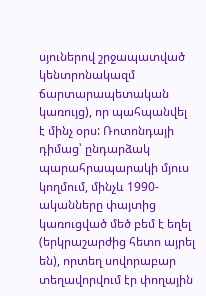սյուներով շրջապատված կենտրոնակազմ ճարտարապետական կառույց), որ պահպանվել է մինչ օրս: Ռոտոնդայի դիմաց՝ ընդարձակ պարահրապարակի մյուս կողմում, մինչև 1990-ականները փայտից կառուցված մեծ բեմ է եղել (երկրաշարժից հետո այրել են), որտեղ սովորաբար տեղավորվում էր փողային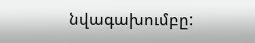նվագախումբը: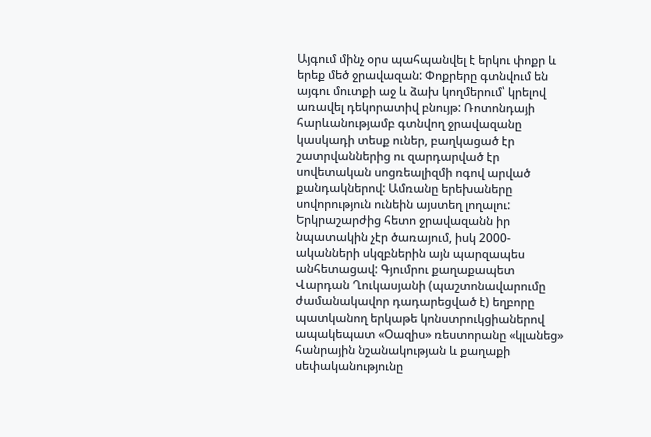Այգում մինչ օրս պահպանվել է երկու փոքր և երեք մեծ ջրավազան: Փոքրերը գտնվում են այգու մուտքի աջ և ձախ կողմերում՝ կրելով առավել դեկորատիվ բնույթ: Ռոտոնդայի հարևանությամբ գտնվող ջրավազանը կասկադի տեսք ուներ, բաղկացած էր շատրվաններից ու զարդարված էր սովետական սոցռեալիզմի ոգով արված քանդակներով: Ամռանը երեխաները սովորություն ունեին այստեղ լողալու: Երկրաշարժից հետո ջրավազանն իր նպատակին չէր ծառայում, իսկ 2000-ականների սկզբներին այն պարզապես անհետացավ: Գյումրու քաղաքապետ Վարդան Ղուկասյանի (պաշտոնավարումը ժամանակավոր դադարեցված է) եղբորը պատկանող երկաթե կոնստրուկցիաներով ապակեպատ «Օազիս» ռեստորանը «կլանեց» հանրային նշանակության և քաղաքի սեփականությունը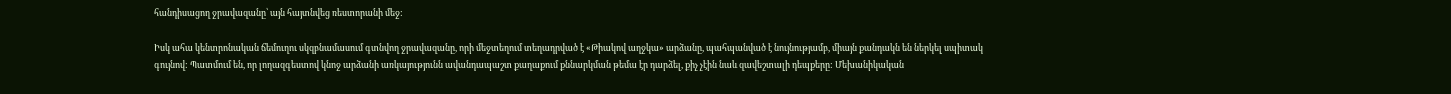հանդիսացող ջրավազանը՝ այն հայտնվեց ռեստորանի մեջ:

Իսկ ահա կենտրոնական ճեմուղու սկզբնամասում գտնվող ջրավազանը, որի մեջտեղում տեղադրված է «Թիակով աղջկա» արձանը, պահպանված է նույնությամբ, միայն քանդակն են ներկել սպիտակ գույնով: Պատմում են, որ լողազգեստով կնոջ արձանի առկայությունն ավանդապաշտ քաղաքում քննարկման թեմա էր դարձել, քիչ չէին նաև զավեշտալի դեպքերը: Մեխանիկական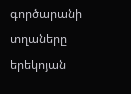գործարանի տղաները երեկոյան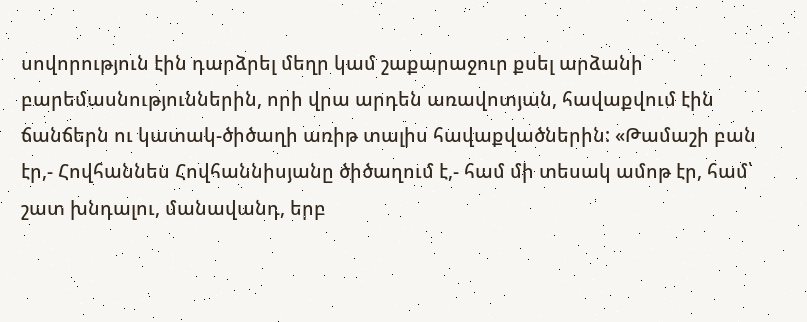սովորություն էին դարձրել մեղր կամ շաքարաջուր քսել արձանի բարեմասնություններին, որի վրա արդեն առավոտյան, հավաքվում էին ճանճերն ու կատակ-ծիծաղի առիթ տալիս հավաքվածներին: «Թամաշի բան էր,- Հովհաննես Հովհաննիսյանը ծիծաղում է,- համ մի տեսակ ամոթ էր, համ՝ շատ խնդալու, մանավանդ, երբ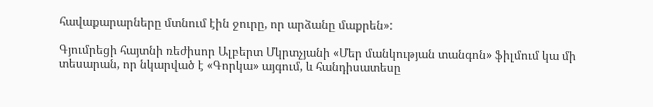հավաքարարները մտնում էին ջուրը, որ արձանը մաքրեն»:

Գյումրեցի հայտնի ռեժիսոր Ալբերտ Մկրտչյանի «Մեր մանկության տանգոն» ֆիլմում կա մի տեսարան, որ նկարված է «Գորկա» այգում, և հանդիսատեսը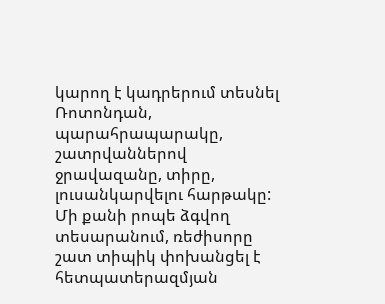կարող է կադրերում տեսնել Ռոտոնդան, պարահրապարակը, շատրվաններով ջրավազանը, տիրը, լուսանկարվելու հարթակը: Մի քանի րոպե ձգվող տեսարանում, ռեժիսորը շատ տիպիկ փոխանցել է հետպատերազմյան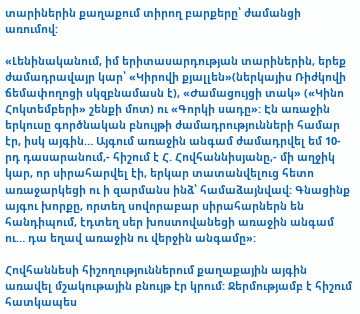տարիներին քաղաքում տիրող բարքերը՝ ժամանցի առումով:

«Լենինականում, իմ երիտասարդության տարիներին, երեք ժամադրավայր կար՝ «Կիրովի քյալլեն»(ներկայիս Ռիժկովի ճեմափողոցի սկզբնամասն է), «Ժամացույցի տակ» («Կինո Հոկտեմբերի» շենքի մոտ) ու «Գորկի սադը»: Էն առաջին երկուսը գործնական բնույթի ժամադրությունների համար էր, իսկ այգին… Այգում առաջին անգամ ժամադրվել եմ 10-րդ դասարանում,- հիշում է Հ. Հովհաննիսյանը,- մի աղջիկ կար, որ սիրահարվել էի, երկար տատանվելուց հետո առաջարկեցի ու ի զարմանս ինձ՝ համաձայնվավ: Գնացինք այգու խորքը, որտեղ սովորաբար սիրահարներն են հանդիպում, էդտեղ սեր խոստովանեցի առաջին անգամ ու… դա եղավ առաջին ու վերջին անգամը»:

Հովհաննեսի հիշողություններում քաղաքային այգին առավել մշակութային բնույթ էր կրում: Ջերմությամբ է հիշում հատկապես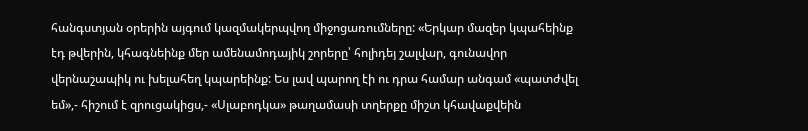հանգստյան օրերին այգում կազմակերպվող միջոցառումները: «Երկար մազեր կպահեինք էդ թվերին, կհագնեինք մեր ամենամոդայիկ շորերը՝ հոլիդեյ շալվար, գունավոր վերնաշապիկ ու խելահեղ կպարեինք: Ես լավ պարող էի ու դրա համար անգամ «պատժվել եմ»,- հիշում է զրուցակիցս,- «Սլաբոդկա» թաղամասի տղերքը միշտ կհավաքվեին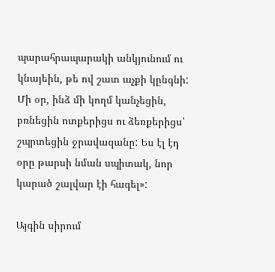պարահրապարակի անկյունում ու կնայեին, թե ով շատ աչքի կընգնի: Մի օր, ինձ մի կողմ կանչեցին, բռնեցին ոտքերիցս ու ձեռքերիցս՝ շպրտեցին ջրավազանը: Ես էլ էդ օրը թարսի նման սպիտակ, նոր կարած շալվար էի հագել»:

Այգին սիրում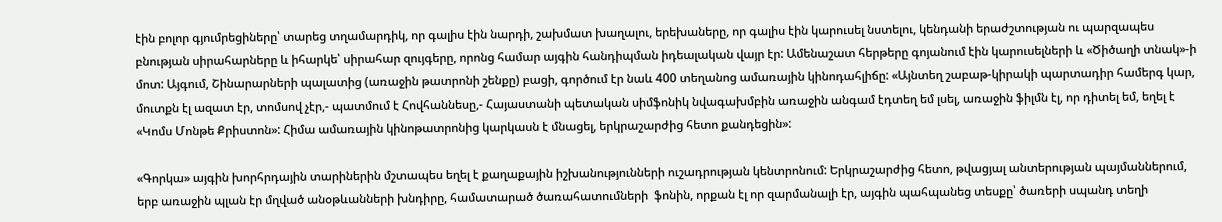էին բոլոր գյումրեցիները՝ տարեց տղամարդիկ, որ գալիս էին նարդի, շախմատ խաղալու, երեխաները, որ գալիս էին կարուսել նստելու, կենդանի երաժշտության ու պարզապես բնության սիրահարները և իհարկե՝ սիրահար զույգերը, որոնց համար այգին հանդիպման իդեալական վայր էր: Ամենաշատ հերթերը գոյանում էին կարուսելների և «Ծիծաղի տնակ»-ի մոտ: Այգում, Շինարարների պալատից (առաջին թատրոնի շենքը) բացի, գործում էր նաև 400 տեղանոց ամառային կինոդահլիճը: «Այնտեղ շաբաթ-կիրակի պարտադիր համերգ կար, մուտքն էլ ազատ էր, տոմսով չէր,- պատմում է Հովհաննեսը,- Հայաստանի պետական սիմֆոնիկ նվագախմբին առաջին անգամ էդտեղ եմ լսել, առաջին ֆիլմն էլ, որ դիտել եմ, եղել է «Կոմս Մոնթե Քրիստոն»: Հիմա ամառային կինոթատրոնից կարկասն է մնացել, երկրաշարժից հետո քանդեցին»:

«Գորկա» այգին խորհրդային տարիներին մշտապես եղել է քաղաքային իշխանությունների ուշադրության կենտրոնում: Երկրաշարժից հետո, թվացյալ անտերության պայմաններում, երբ առաջին պլան էր մղված անօթևանների խնդիրը, համատարած ծառահատումների  ֆոնին, որքան էլ որ զարմանալի էր, այգին պահպանեց տեսքը՝ ծառերի սպանդ տեղի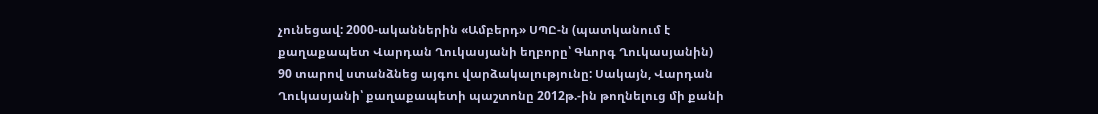չունեցավ: 2000-ականներին «Ամբերդ» ՍՊԸ-ն (պատկանում է քաղաքապետ Վարդան Ղուկասյանի եղբորը՝ Գևորգ Ղուկասյանին) 90 տարով ստանձնեց այգու վարձակալությունը: Սակայն, Վարդան Ղուկասյանի՝ քաղաքապետի պաշտոնը 2012թ.-ին թողնելուց մի քանի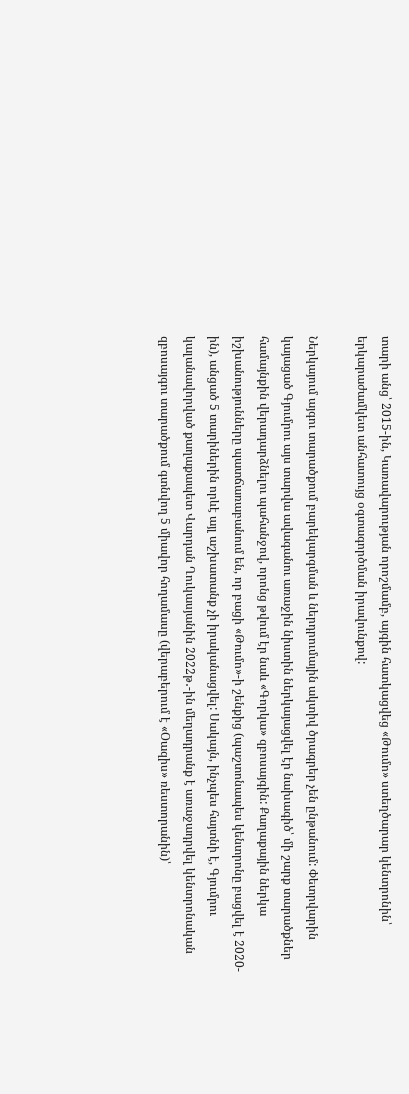տարի անց՝ 2015-ին, Կառավարության որոշմամբ, այգին հատկացվեց «Թումո» ստեղծարար կենտրոնին՝ երկարաժամկետ անհատույց օգտագործման իրավունքով:

Ներկայում այգու տարածքում բարեկարգման և ներդրումային ակտիվ ծրագրեր չեն ընթանում: Փետրվարին կայացած Գյումրու այս տարվա ավագանու առաջին նիստին ներկայացվել էր նախագիծ՝ մի շարք տարածքներ համայնքին վերադարձնելու պահանջով, որոնց թվում էր նաև «Գորկա» զբոսայգին: Քաղաքային ներկա իշխանությունները պատճառաբանում են, որ բացի «Թումո»-ի շենքից (պաշտոնապես կենտրոնը բացվել է 2020-ին), անցած 5 տարիներին որևէ այլ աշխատանք չի իրականացվել: Սակայն, ինչպես հայտնի է, Գյումրու կալանավորված քաղաքապետ Վարդան Ղուկասյանին 2022թ․-ին մեղադրանք է առաջադրվել կենտրոնական զբոսայգու տարածքում գտնվող 5 միավոր հողամասը (վերաբերում է «Օազիս» ռեստորանին)՝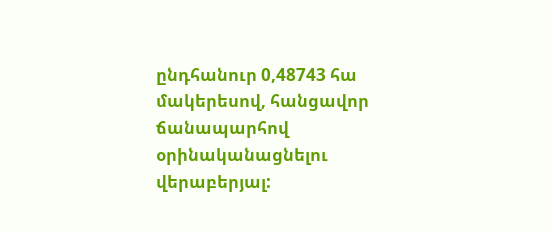ընդհանուր 0,48743 հա մակերեսով, հանցավոր ճանապարհով օրինականացնելու վերաբերյալ: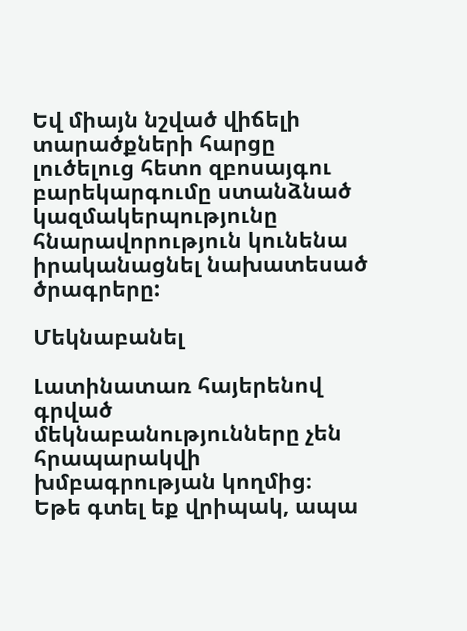Եվ միայն նշված վիճելի տարածքների հարցը լուծելուց հետո զբոսայգու բարեկարգումը ստանձնած կազմակերպությունը հնարավորություն կունենա իրականացնել նախատեսած ծրագրերը:

Մեկնաբանել

Լատինատառ հայերենով գրված մեկնաբանությունները չեն հրապարակվի խմբագրության կողմից։
Եթե գտել եք վրիպակ, ապա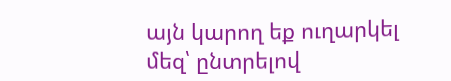այն կարող եք ուղարկել մեզ՝ ընտրելով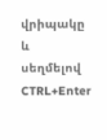վրիպակը և սեղմելով CTRL+Enter